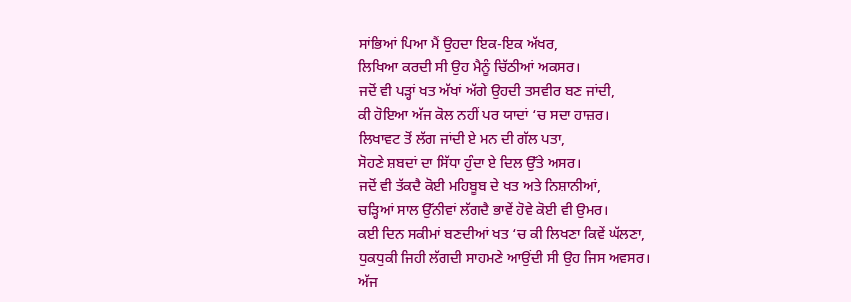ਸਾਂਭਿਆਂ ਪਿਆ ਮੈਂ ਉਹਦਾ ਇਕ-ਇਕ ਅੱਖਰ,
ਲਿਖਿਆ ਕਰਦੀ ਸੀ ਉਹ ਮੈਨੂੰ ਚਿੱਠੀਆਂ ਅਕਸਰ।
ਜਦੋਂ ਵੀ ਪੜ੍ਹਾਂ ਖਤ ਅੱਖਾਂ ਅੱਗੇ ਉਹਦੀ ਤਸਵੀਰ ਬਣ ਜਾਂਦੀ,
ਕੀ ਹੋਇਆ ਅੱਜ ਕੋਲ ਨਹੀਂ ਪਰ ਯਾਦਾਂ ‘ਚ ਸਦਾ ਹਾਜ਼ਰ।
ਲਿਖਾਵਟ ਤੋਂ ਲੱਗ ਜਾਂਦੀ ਏ ਮਨ ਦੀ ਗੱਲ ਪਤਾ,
ਸੋਹਣੇ ਸ਼ਬਦਾਂ ਦਾ ਸਿੱਧਾ ਹੁੰਦਾ ਏ ਦਿਲ ਉੱਤੇ ਅਸਰ।
ਜਦੋਂ ਵੀ ਤੱਕਦੈ ਕੋਈ ਮਹਿਬੂਬ ਦੇ ਖਤ ਅਤੇ ਨਿਸ਼ਾਨੀਆਂ,
ਚੜ੍ਹਿਆਂ ਸਾਲ ਉੱਨੀਵਾਂ ਲੱਗਦੈ ਭਾਵੇਂ ਹੋਵੇ ਕੋਈ ਵੀ ਉਮਰ।
ਕਈ ਦਿਨ ਸਕੀਮਾਂ ਬਣਦੀਆਂ ਖਤ ‘ਚ ਕੀ ਲਿਖਣਾ ਕਿਵੇਂ ਘੱਲਣਾ,
ਧੁਕਧੁਕੀ ਜਿਹੀ ਲੱਗਦੀ ਸਾਹਮਣੇ ਆਉਂਦੀ ਸੀ ਉਹ ਜਿਸ ਅਵਸਰ।
ਅੱਜ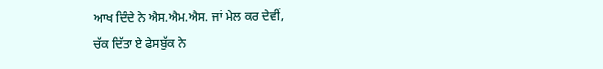ਆਖ ਦਿੰਦੇ ਨੇ ਐਸ.ਐਮ.ਐਸ. ਜਾਂ ਮੇਲ ਕਰ ਦੇਵੀਂ,
ਚੱਕ ਦਿੱਤਾ ਏ ਫੇਸਬੁੱਕ ਨੇ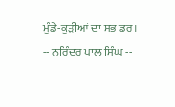ਮੁੰਡੇ-ਕੁੜੀਆਂ ਦਾ ਸਭ ਡਰ।
-- ਨਰਿੰਦਰ ਪਾਲ ਸਿੰਘ --